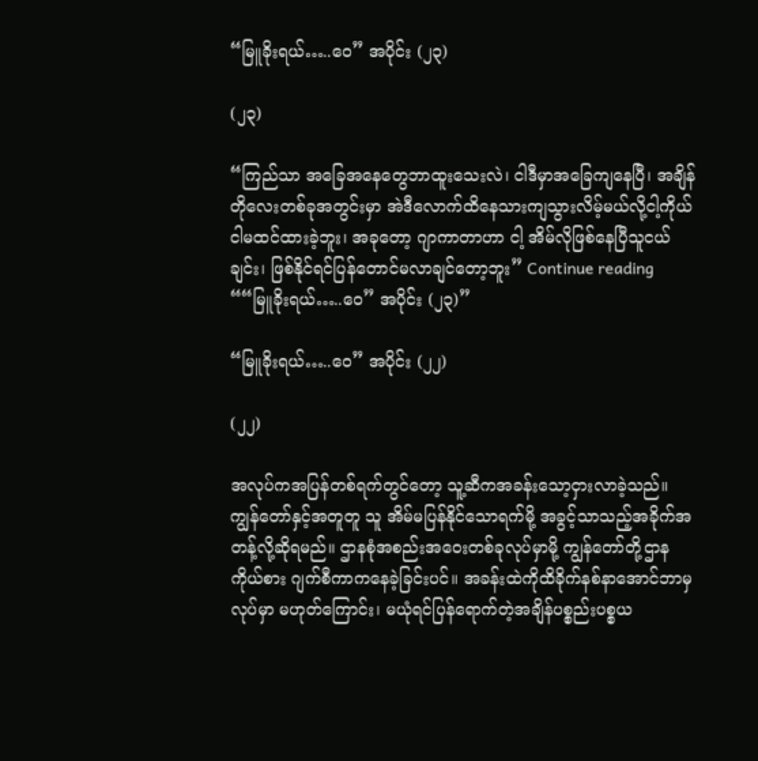“မြူခိုးရယ်…..ဝေ” အပိုင်း (၂၃)

(၂၃)

“ကြည်သာ အခြေအနေတွေဘာထူးသေးလဲ၊ ငါဒီမှာအခြေကျနေပြီ၊ အချိန်တိုလေးတစ်ခုအတွင်းမှာ အဲဒီလောက်ထိနေသားကျသွားလိမ့်မယ်လို့ငါ့ကိုယ်ငါမထင်ထားခဲ့ဘူး၊ အခုတော့ ဂျာကာတာဟာ ငါ့ အိမ်လိုဖြစ်နေပြီသူငယ်ချင်း၊ ဖြစ်နိုင်ရင်ပြန်တောင်မလာချင်တော့ဘူး” Continue reading ““မြူခိုးရယ်…..ဝေ” အပိုင်း (၂၃)”

“မြူခိုးရယ်…..ဝေ” အပိုင်း (၂၂)

(၂၂)

အလုပ်ကအပြန်တစ်ရက်တွင်တော့ သူ့ဆီကအခန်းသော့ငှားလာခဲ့သည်။ ကျွန်တော်နှင့်အတူတူ သူ အိမ်မပြန်နိုင်သောရက်မို့ အခွင့်သာသည့်အခိုက်အတန့်လို့ဆိုရမည်။ ဌာနစုံအစည်းအဝေးတစ်ခုလုပ်မှာမို့ ကျွန်တော်တို့ဌာနကိုယ်စား ဂျက်စီကာကနေခဲ့ခြင်းပင်။ အခန်းထဲကိုထိခိုက်နစ်နာအောင်ဘာမှလုပ်မှာ မဟုတ်ကြောင်း၊ မယုံရင်ပြန်ရောက်တဲ့အချိန်ပစ္စည်းပစ္စယ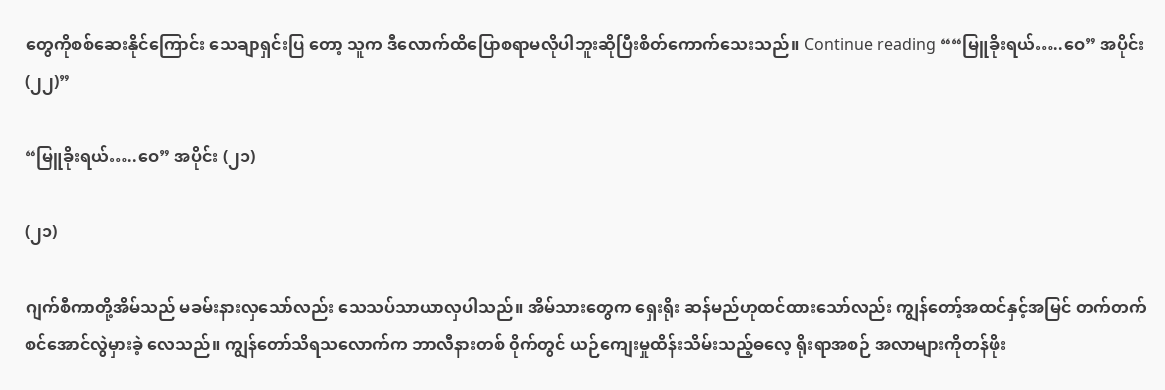တွေကိုစစ်ဆေးနိုင်ကြောင်း သေချာရှင်းပြ တော့ သူက ဒီလောက်ထိပြောစရာမလိုပါဘူးဆိုပြီးစိတ်ကောက်သေးသည်။ Continue reading ““မြူခိုးရယ်…..ဝေ” အပိုင်း (၂၂)”

“မြူခိုးရယ်…..ဝေ” အပိုင်း (၂၁)

(၂၁)

ဂျက်စီကာတို့အိမ်သည် မခမ်းနားလှသော်လည်း သေသပ်သာယာလှပါသည်။ အိမ်သားတွေက ရှေးရိုး ဆန်မည်ဟုထင်ထားသော်လည်း ကျွန်တော့်အထင်နှင့်အမြင် တက်တက်စင်အောင်လွဲမှားခဲ့ လေသည်။ ကျွန်တော်သိရသလောက်က ဘာလီနားတစ် ၀ိုက်တွင် ယဉ်ကျေးမှုထိန်းသိမ်းသည့်ဓလေ့ ရိုးရာအစဉ် အလာများကိုတန်ဖိုး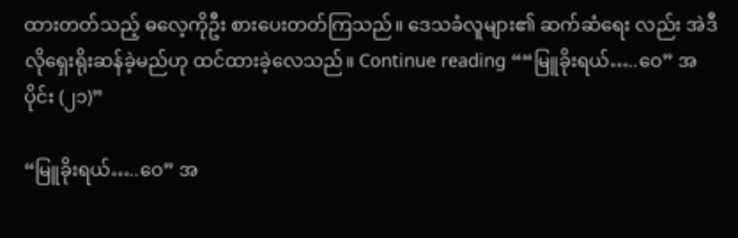ထားတတ်သည့် ဓလေ့ကိုဦး စားပေးတတ်ကြသည်။ ဒေသခံလူများ၏ ဆက်ဆံရေး လည်း အဲဒီလိုရှေးရိုးဆန်ခဲ့မည်ဟု ထင်ထားခဲ့လေသည်။ Continue reading ““မြူခိုးရယ်…..ဝေ” အပိုင်း (၂၁)”

“မြူခိုးရယ်…..ဝေ” အ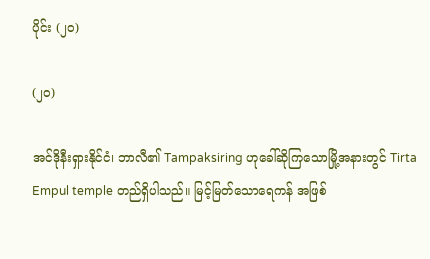ပိုင်း (၂၀)

(၂၀)

အင်ဒိုနီးရှားနိုင်ငံ၊ ဘာလီ၏ Tampaksiring ဟုခေါ်ဆိုကြသောမြို့အနားတွင် Tirta Empul temple တည်ရှိပါသည်။ မြင့်မြတ်သောရေကန် အဖြစ်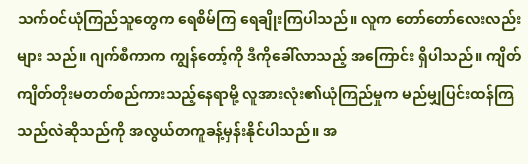သက်ဝင်ယုံကြည်သူတွေက ရေစိမ်ကြ ရေချိုးကြပါသည်။ လူက တော်တော်လေးလည်းများ သည်။ ဂျက်စီကာက ကျွန်တော့်ကို ဒီကိုခေါ်လာသည့် အကြောင်း ရှိပါသည်။ ကျိတ်ကျိတ်တိုးမတတ်စည်ကားသည့်နေရာမို့ လူအားလုံး၏ယုံကြည်မှုက မည်မျှပြင်းထန်ကြ သည်လဲဆိုသည်ကို အလွယ်တကူခန့်မှန်းနိုင်ပါသည်။ အ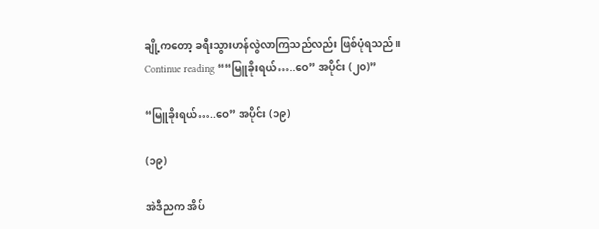ချို့ကတော့ ခရီးသွားဟန်လွဲလာကြသည်လည်း ဖြစ်ပုံရသည်။ Continue reading ““မြူခိုးရယ်…..ဝေ” အပိုင်း (၂၀)”

“မြူခိုးရယ်…..ဝေ” အပိုင်း (၁၉)

(၁၉)

အဲဒီညက အိပ်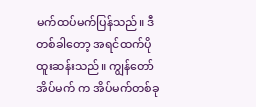မက်ထပ်မက်ပြန်သည်။ ဒီတစ်ခါတော့ အရင်ထက်ပိုထူးဆန်းသည်။ ကျွန်တော်အိပ်မက် က အိပ်မက်တစ်ခု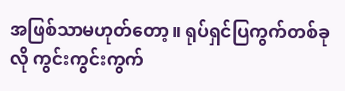အဖြစ်သာမဟုတ်တော့။ ရုပ်ရှင်ပြကွက်တစ်ခုလို ကွင်းကွင်းကွက်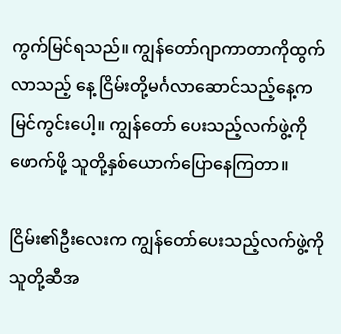ကွက်မြင်ရသည်။ ကျွန်တော်ဂျာကာတာကိုထွက်လာသည့် နေ့ ငြိမ်းတို့မင်္ဂလာဆောင်သည့်နေ့ကမြင်ကွင်းပေါ့။ ကျွန်တော် ပေးသည့်လက်ဖွဲ့ကိုဖောက်ဖို့ သူတို့နှစ်ယောက်ပြောနေကြတာ။

ငြိမ်း၏ဦးလေးက ကျွန်တော်ပေးသည့်လက်ဖွဲ့ကို သူတို့ဆီအ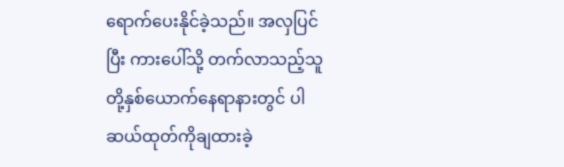ရောက်ပေးနိုင်ခဲ့သည်။ အလှပြင်ပြီး ကားပေါ်သို့ တက်လာသည့်သူတို့နှစ်ယောက်နေရာနားတွင် ပါဆယ်ထုတ်ကိုချထားခဲ့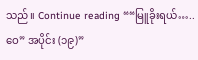သည်။ Continue reading ““မြူခိုးရယ်…..ဝေ” အပိုင်း (၁၉)”